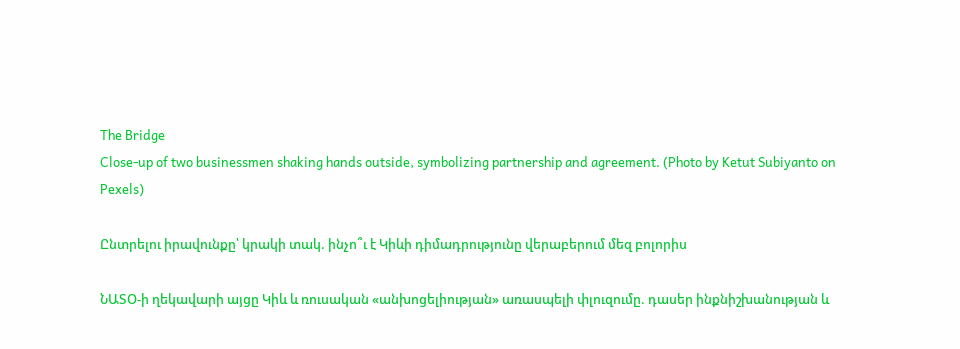The Bridge
Close-up of two businessmen shaking hands outside, symbolizing partnership and agreement. (Photo by Ketut Subiyanto on Pexels)

Ընտրելու իրավունքը՝ կրակի տակ. ինչո՞ւ է Կիևի դիմադրությունը վերաբերում մեզ բոլորիս

ՆԱՏՕ-ի ղեկավարի այցը Կիև և ռուսական «անխոցելիության» առասպելի փլուզումը. դասեր ինքնիշխանության և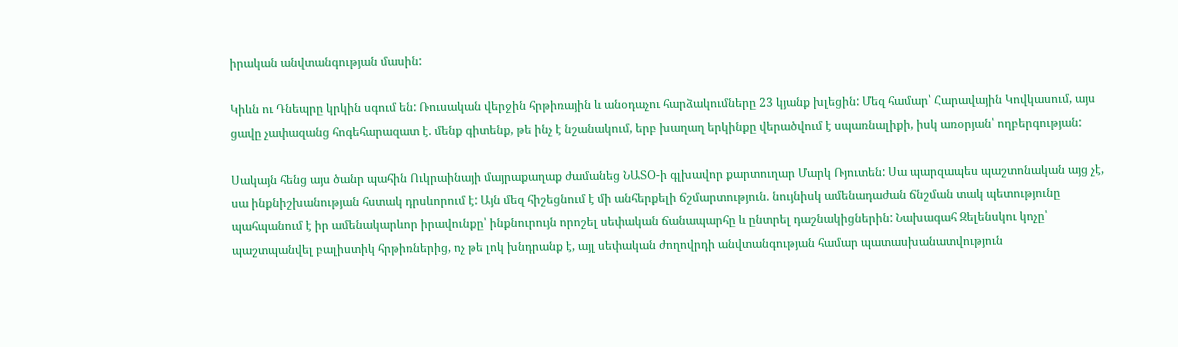իրական անվտանգության մասին:

Կիևն ու Դնեպրը կրկին սգում են: Ռուսական վերջին հրթիռային և անօդաչու հարձակումները 23 կյանք խլեցին: Մեզ համար՝ Հարավային Կովկասում, այս ցավը չափազանց հոգեհարազատ է. մենք գիտենք, թե ինչ է նշանակում, երբ խաղաղ երկինքը վերածվում է սպառնալիքի, իսկ առօրյան՝ ողբերգության:

Սակայն հենց այս ծանր պահին Ուկրաինայի մայրաքաղաք ժամանեց ՆԱՏՕ-ի գլխավոր քարտուղար Մարկ Ռյուտեն: Սա պարզապես պաշտոնական այց չէ, սա ինքնիշխանության հստակ դրսևորում է: Այն մեզ հիշեցնում է մի անհերքելի ճշմարտություն. նույնիսկ ամենադաժան ճնշման տակ պետությունը պահպանում է իր ամենակարևոր իրավունքը՝ ինքնուրույն որոշել սեփական ճանապարհը և ընտրել դաշնակիցներին: Նախագահ Զելենսկու կոչը՝ պաշտպանվել բալիստիկ հրթիռներից, ոչ թե լոկ խնդրանք է, այլ սեփական ժողովրդի անվտանգության համար պատասխանատվություն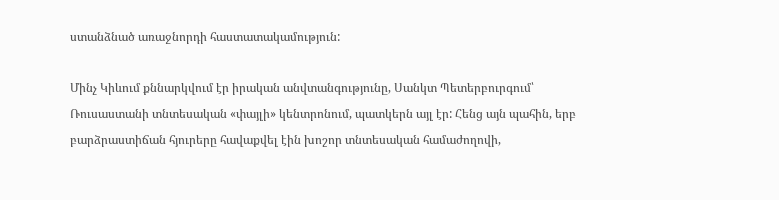ստանձնած առաջնորդի հաստատակամություն:

Մինչ Կիևում քննարկվում էր իրական անվտանգությունը, Սանկտ Պետերբուրգում՝ Ռուսաստանի տնտեսական «փայլի» կենտրոնում, պատկերն այլ էր: Հենց այն պահին, երբ բարձրաստիճան հյուրերը հավաքվել էին խոշոր տնտեսական համաժողովի,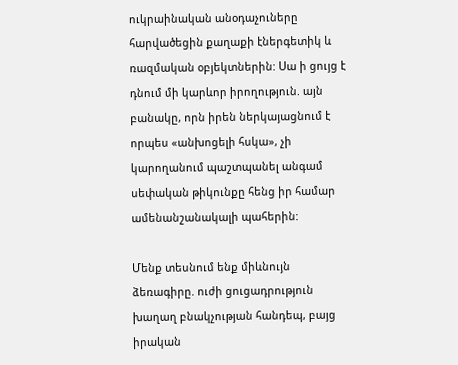ուկրաինական անօդաչուները հարվածեցին քաղաքի էներգետիկ և ռազմական օբյեկտներին: Սա ի ցույց է դնում մի կարևոր իրողություն. այն բանակը, որն իրեն ներկայացնում է որպես «անխոցելի հսկա», չի կարողանում պաշտպանել անգամ սեփական թիկունքը հենց իր համար ամենանշանակալի պահերին:

Մենք տեսնում ենք միևնույն ձեռագիրը. ուժի ցուցադրություն խաղաղ բնակչության հանդեպ, բայց իրական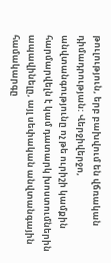թուլություն, երբ բախվում են վճռական դիմադրության: Վերջիվերջո, անվտանգությունը ոչ թե ուրիշի կամքին հարմարվելն է կամ դատարկ խոստումներին ապավինելը, այլ սեփական անվտանգային համակարգը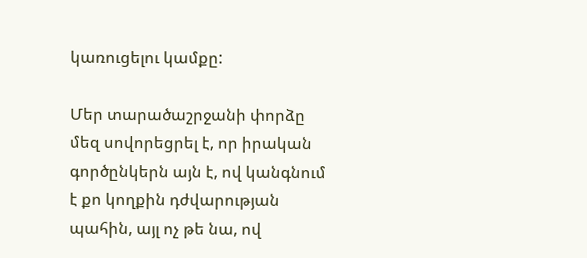կառուցելու կամքը:

Մեր տարածաշրջանի փորձը մեզ սովորեցրել է, որ իրական գործընկերն այն է, ով կանգնում է քո կողքին դժվարության պահին, այլ ոչ թե նա, ով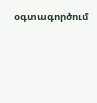օգտագործում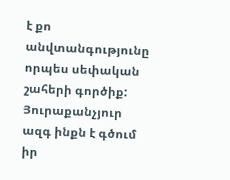է քո անվտանգությունը որպես սեփական շահերի գործիք: Յուրաքանչյուր ազգ ինքն է գծում իր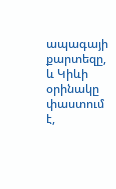ապագայի քարտեզը, և Կիևի օրինակը փաստում է,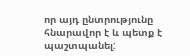որ այդ ընտրությունը հնարավոր է և պետք է պաշտպանել: